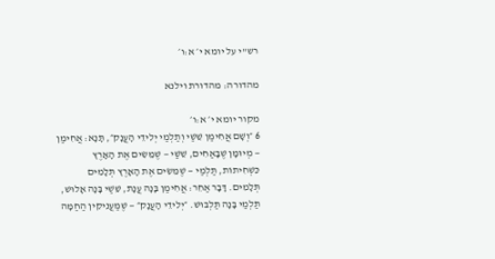רש"י על יומא י׳ א:ו׳

מהדורה: מהדורת וילנא

מקור יומא י׳ א:ו׳
6 ״וְשָׁם אֲחִימַן שֵׁשַׁי וְתַלְמַי יְלִידֵי הָעֲנָק״, תָּנָא: אֲחִימַן — מְיוּמָּן שֶׁבָּאַחִים, שֵׁשַׁי — שֶׁמֵּשִׂים אֶת הָאָרֶץ כִּשְׁחִיתוֹת, תַּלְמַי — שֶׁמֵּשִׂים אֶת הָאָרֶץ תְּלָמִים תְּלָמִים. דָּבָר אַחֵר: אֲחִימַן בָּנָה עֲנָת, שֵׁשַׁי בָּנָה אָלוּשׁ, תַּלְמַי בָּנָה תַּלְבּוּשׁ. ״יְלִידֵי הָעֲנָק״ — שֶׁמַּעֲנִיקִין הַחַמָּה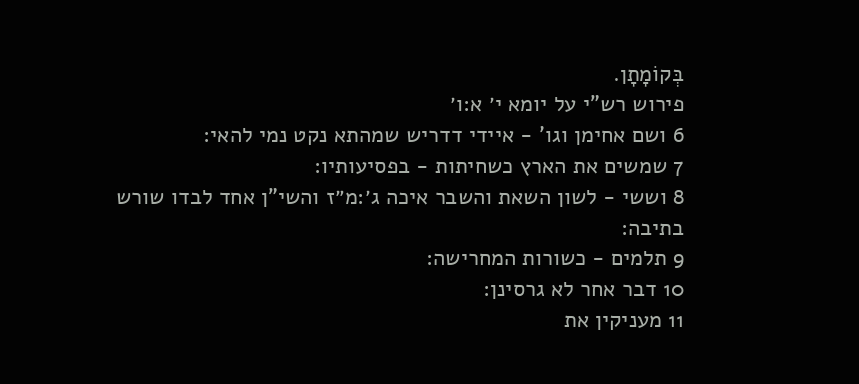בְּקוֹמָתָן.
פירוש רש"י על יומא י׳ א:ו׳
6 ושם אחימן וגו' - איידי דדריש שמהתא נקט נמי להאי:
7 שמשים את הארץ כשחיתות - בפסיעותיו:
8 וששי - לשון השאת והשבר איכה ג׳:מ״ז והשי"ן אחד לבדו שורש בתיבה:
9 תלמים - כשורות המחרישה:
10 דבר אחר לא גרסינן:
11 מעניקין את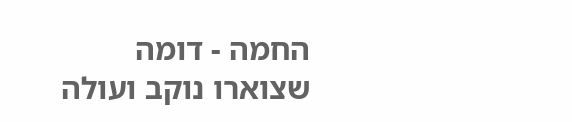החמה - דומה שצוארו נוקב ועולה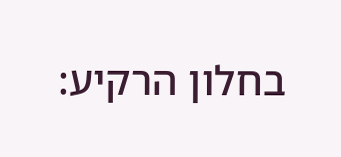בחלון הרקיע: